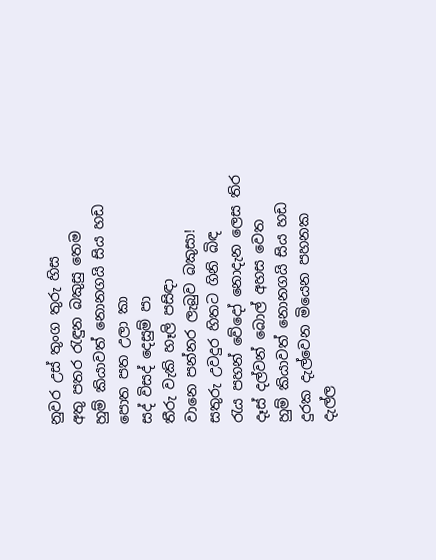නුවර උස් තුංග තුරු හිස
අතු පතර රැඳුන බකුසු තෙම
හුම් කියාවත් නොනගයි සිය හඩ
පොත පත උලා කා
සද් විසද් දෙසුම් පා
තීරු වැකි හෑලි පසිඳා
වානෙ පන්නර ලැබුව බකුසා!
සතුරු උවදුර හිතට ගිනි බිඳ
රැය පහන් වේදෝ නොදැන ලෙස තිර
දෑස් දල්වන් බොල් අහස වෙත
හුම් කියාවත් නොනගයි සිය හඩ
දුරක දැල්වෙන මියෙන පහනක
දැල්ල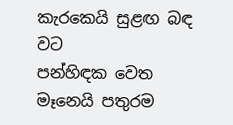කැරකෙයි සුළඟ බඳ වට
පන්හිඳක වෙත මෑනෙයි පතුරම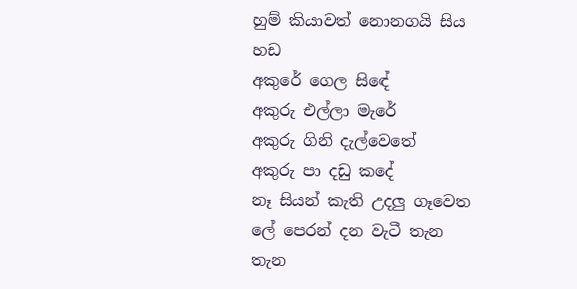හුම් කියාවත් නොනගයි සිය හඩ
අකුරේ ගෙල සිඳේ
අකුරු එල්ලා මැරේ
අකුරු ගිනි දැල්වෙතේ
අකුරු පා දඩු කදේ
නෑ සියන් කැති උදලු ගෑවෙත
ලේ පෙරන් දන වැටී තැන තැන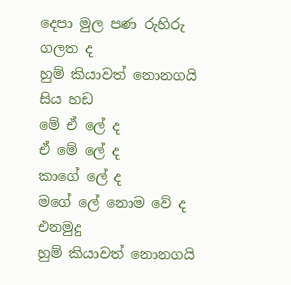දෙපා මුල පණ රුහිරු ගලත ද
හුම් කියාවත් නොනගයි සිය හඩ
මේ ඒ ලේ ද
ඒ මේ ලේ ද
කාගේ ලේ ද
මගේ ලේ නොම වේ ද
එනමුදු
හුම් කියාවත් නොනගයි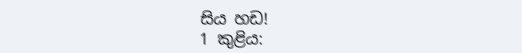සිය හඩ!
1 කුළිය: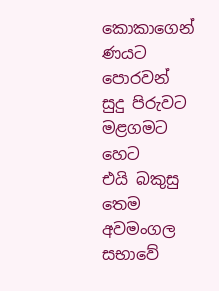කොකාගෙන් ණයට
පොරවන් සුදු පිරුවට
මළගමට හෙට
එයි බකුසු තෙම
අවමංගල සභාවේ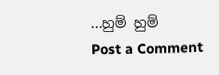...හුම් හුම්
Post a Comment